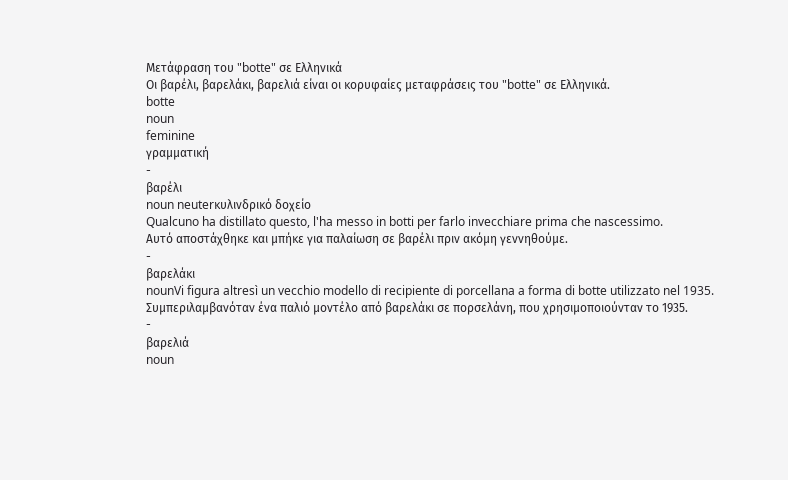Μετάφραση του "botte" σε Ελληνικά
Οι βαρέλι, βαρελάκι, βαρελιά είναι οι κορυφαίες μεταφράσεις του "botte" σε Ελληνικά.
botte
noun
feminine
γραμματική
-
βαρέλι
noun neuterκυλινδρικό δοχείο
Qualcuno ha distillato questo, l'ha messo in botti per farlo invecchiare prima che nascessimo.
Αυτό αποστάχθηκε και μπήκε για παλαίωση σε βαρέλι πριν ακόμη γεννηθούμε.
-
βαρελάκι
nounVi figura altresì un vecchio modello di recipiente di porcellana a forma di botte utilizzato nel 1935.
Συμπεριλαμβανόταν ένα παλιό μοντέλο από βαρελάκι σε πορσελάνη, που χρησιμοποιούνταν το 1935.
-
βαρελιά
noun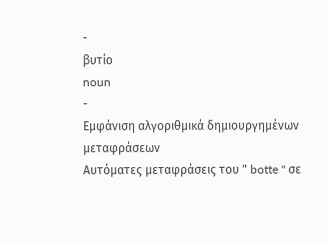-
βυτίο
noun
-
Εμφάνιση αλγοριθμικά δημιουργημένων μεταφράσεων
Αυτόματες μεταφράσεις του " botte " σε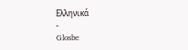Ελληνικά
-
Glosbe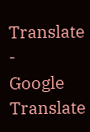Translate
-
Google Translate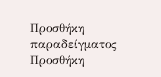Προσθήκη παραδείγματος
Προσθήκη